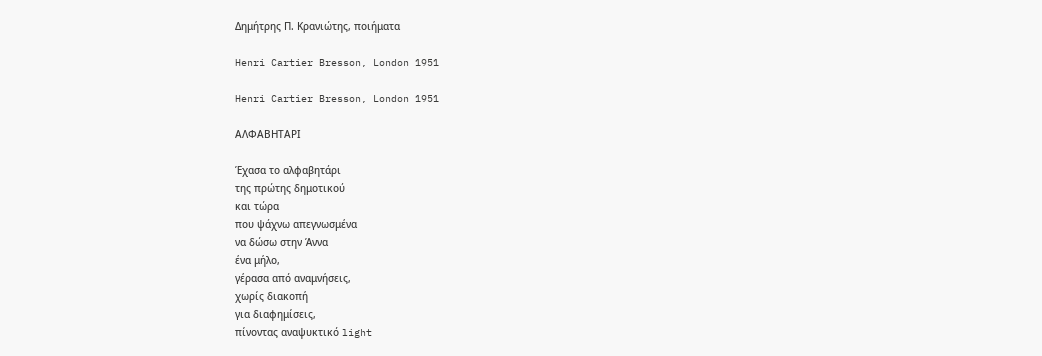Δημήτρης Π. Κρανιώτης, ποιήματα

Henri Cartier Bresson, London 1951

Henri Cartier Bresson, London 1951

ΑΛΦΑΒΗΤΑΡΙ

Έχασα το αλφαβητάρι
της πρώτης δημοτικού
και τώρα
που ψάχνω απεγνωσμένα
να δώσω στην Άννα
ένα μήλο,
γέρασα από αναμνήσεις,
χωρίς διακοπή
για διαφημίσεις,
πίνοντας αναψυκτικό light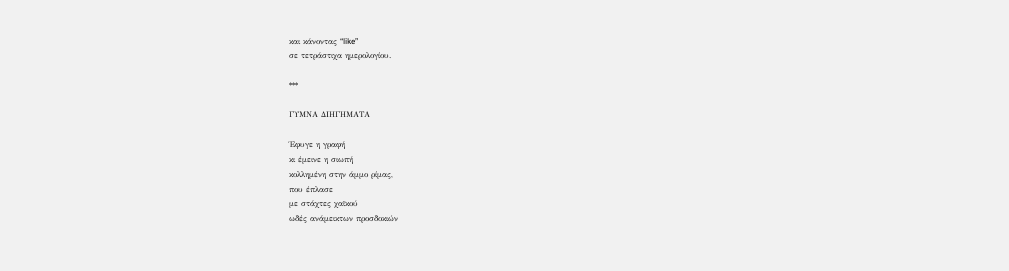και κάνοντας “like”
σε τετράστιχα ημερολογίου.

***

ΓΥΜΝΑ ΔΙΗΓΗΜΑΤΑ

Έφυγε η γραφή
κι έμεινε η σιωπή
κολλημένη στην άμμο ρίμας,
που έπλασε
με στάχτες χαϊκού
ωδές ανάμεικτων προσδοκιών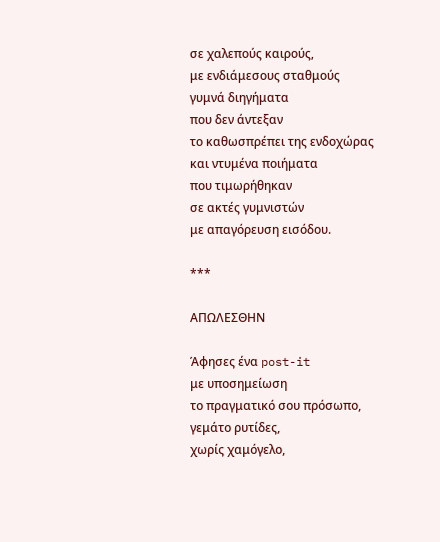σε χαλεπούς καιρούς,
με ενδιάμεσους σταθμούς
γυμνά διηγήματα
που δεν άντεξαν
το καθωσπρέπει της ενδοχώρας
και ντυμένα ποιήματα
που τιμωρήθηκαν
σε ακτές γυμνιστών
με απαγόρευση εισόδου.

***

ΑΠΩΛΕΣΘΗΝ

Άφησες ένα post-it
με υποσημείωση
το πραγματικό σου πρόσωπο,
γεμάτο ρυτίδες,
χωρίς χαμόγελο,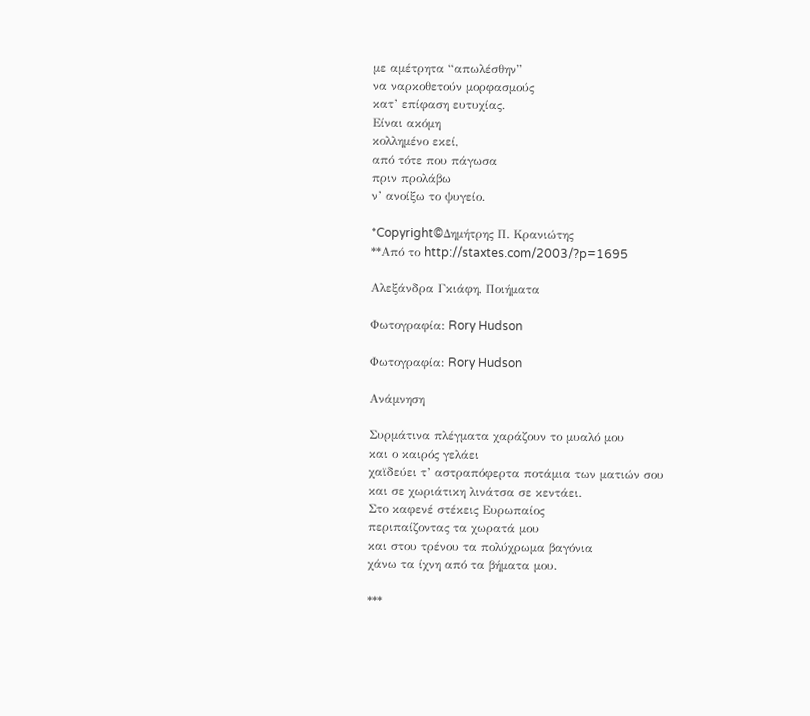με αμέτρητα “απωλέσθην”
να ναρκοθετούν μορφασμούς
κατ’ επίφαση ευτυχίας.
Είναι ακόμη
κολλημένο εκεί,
από τότε που πάγωσα
πριν προλάβω
ν’ ανοίξω το ψυγείο.

*Copyright©Δημήτρης Π. Κρανιώτης
**Από το http://staxtes.com/2003/?p=1695

Αλεξάνδρα Γκιάφη, Ποιήματα

Φωτογραφία: Rory Hudson

Φωτογραφία: Rory Hudson

Ανάμνηση

Συρμάτινα πλέγματα χαράζουν το μυαλό μου
και ο καιρός γελάει
χαϊδεύει τ’ αστραπόφερτα ποτάμια των ματιών σου
και σε χωριάτικη λινάτσα σε κεντάει.
Στο καφενέ στέκεις Ευρωπαίος
περιπαίζοντας τα χωρατά μου
και στου τρένου τα πολύχρωμα βαγόνια
χάνω τα ίχνη από τα βήματα μου.

***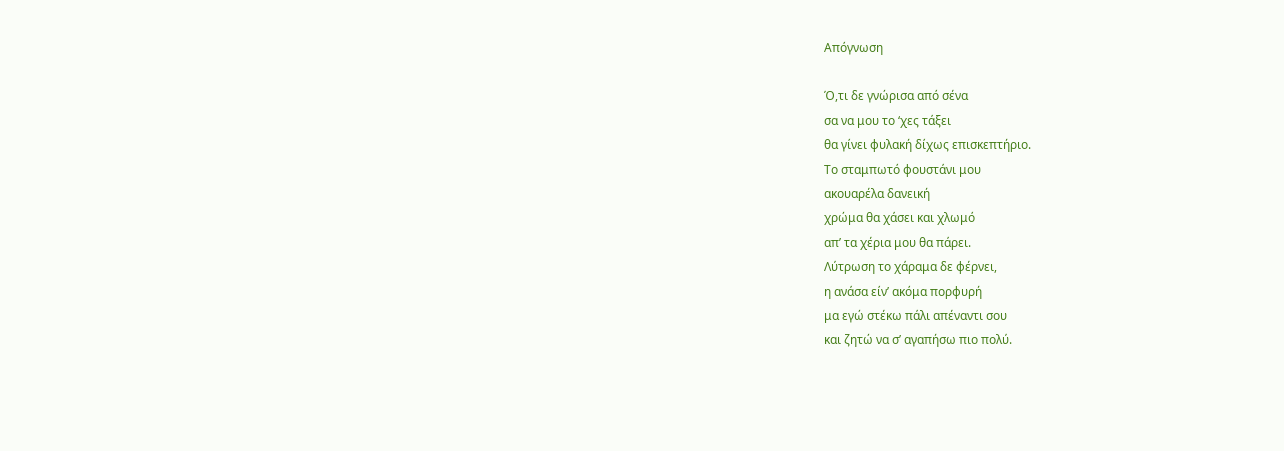Απόγνωση

Ό,τι δε γνώρισα από σένα
σα να μου το ‘χες τάξει
θα γίνει φυλακή δίχως επισκεπτήριο.
Το σταμπωτό φουστάνι μου
ακουαρέλα δανεική
χρώμα θα χάσει και χλωμό
απ’ τα χέρια μου θα πάρει.
Λύτρωση το χάραμα δε φέρνει,
η ανάσα είν’ ακόμα πορφυρή
μα εγώ στέκω πάλι απέναντι σου
και ζητώ να σ’ αγαπήσω πιο πολύ.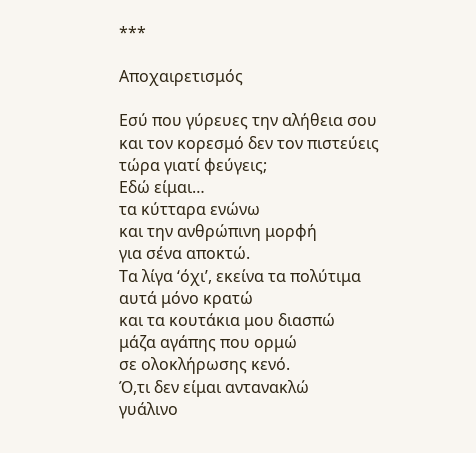***

Αποχαιρετισμός

Εσύ που γύρευες την αλήθεια σου
και τον κορεσμό δεν τον πιστεύεις
τώρα γιατί φεύγεις;
Εδώ είμαι…
τα κύτταρα ενώνω
και την ανθρώπινη μορφή
για σένα αποκτώ.
Τα λίγα ‘όχι’, εκείνα τα πολύτιμα
αυτά μόνο κρατώ
και τα κουτάκια μου διασπώ
μάζα αγάπης που ορμώ
σε ολοκλήρωσης κενό.
Ό,τι δεν είμαι αντανακλώ
γυάλινο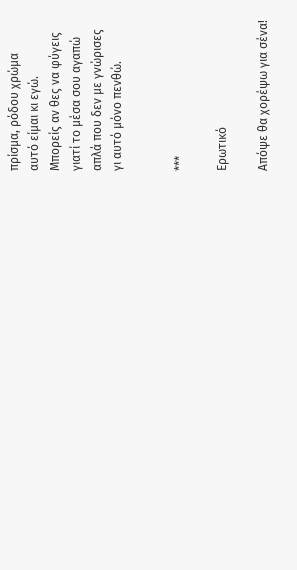πρίσμα, ρόδου χρώμα
αυτό είμαι κι εγώ.
Μπορείς αν θες να φύγεις
γιατί το μέσα σου αγαπώ
απλά που δεν με γνώρισες
γι αυτό μόνο πενθώ.


***

Ερωτικό

Απόψε θα χορέψω για σένα!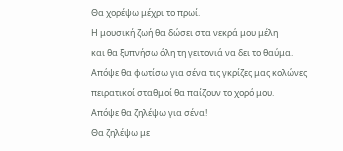Θα χορέψω μέχρι το πρωί.
Η μουσική ζωή θα δώσει στα νεκρά μου μέλη
και θα ξυπνήσω όλη τη γειτονιά να δει το θαύμα.
Απόψε θα φωτίσω για σένα τις γκρίζες μας κολώνες
πειρατικοί σταθμοί θα παίζουν το χορό μου.
Απόψε θα ζηλέψω για σένα!
Θα ζηλέψω με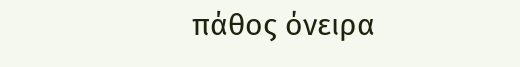πάθος όνειρα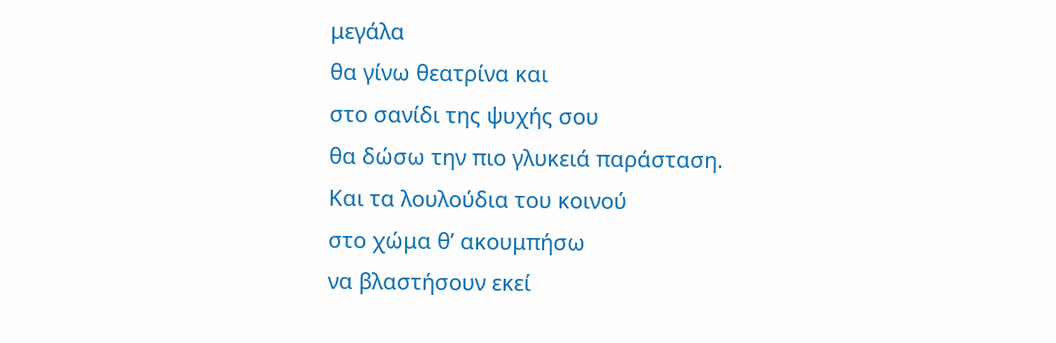μεγάλα
θα γίνω θεατρίνα και
στο σανίδι της ψυχής σου
θα δώσω την πιο γλυκειά παράσταση.
Και τα λουλούδια του κοινού
στο χώμα θ’ ακουμπήσω
να βλαστήσουν εκεί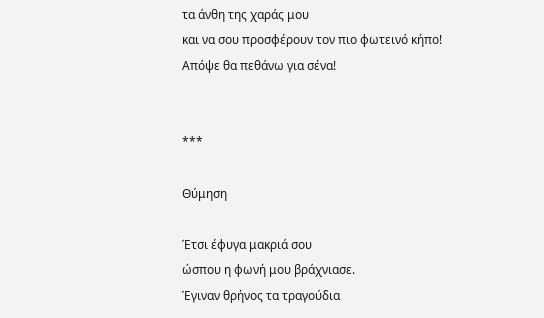τα άνθη της χαράς μου
και να σου προσφέρουν τον πιο φωτεινό κήπο!
Απόψε θα πεθάνω για σένα!


***

Θύμηση

Έτσι έφυγα μακριά σου
ώσπου η φωνή μου βράχνιασε.
Έγιναν θρήνος τα τραγούδια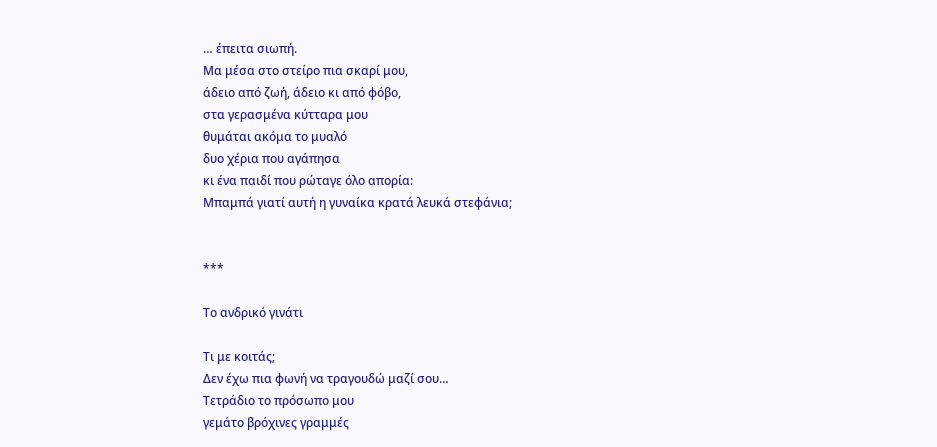… έπειτα σιωπή.
Μα μέσα στο στείρο πια σκαρί μου,
άδειο από ζωή, άδειο κι από φόβο,
στα γερασμένα κύτταρα μου
θυμάται ακόμα το μυαλό
δυο χέρια που αγάπησα
κι ένα παιδί που ρώταγε όλο απορία:
Μπαμπά γιατί αυτή η γυναίκα κρατά λευκά στεφάνια;


***

Το ανδρικό γινάτι

Τι με κοιτάς;
Δεν έχω πια φωνή να τραγουδώ μαζί σου…
Τετράδιο το πρόσωπο μου
γεμάτο βρόχινες γραμμές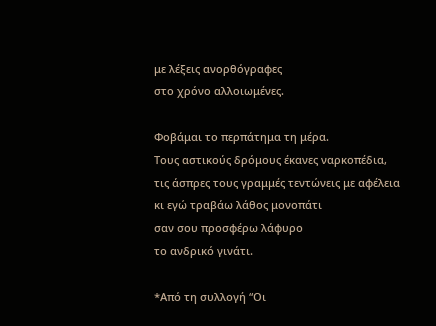με λέξεις ανορθόγραφες
στο χρόνο αλλοιωμένες.

Φοβάμαι το περπάτημα τη μέρα.
Τους αστικούς δρόμους έκανες ναρκοπέδια,
τις άσπρες τους γραμμές τεντώνεις με αφέλεια
κι εγώ τραβάω λάθος μονοπάτι
σαν σου προσφέρω λάφυρο
το ανδρικό γινάτι.

*Από τη συλλογή “Οι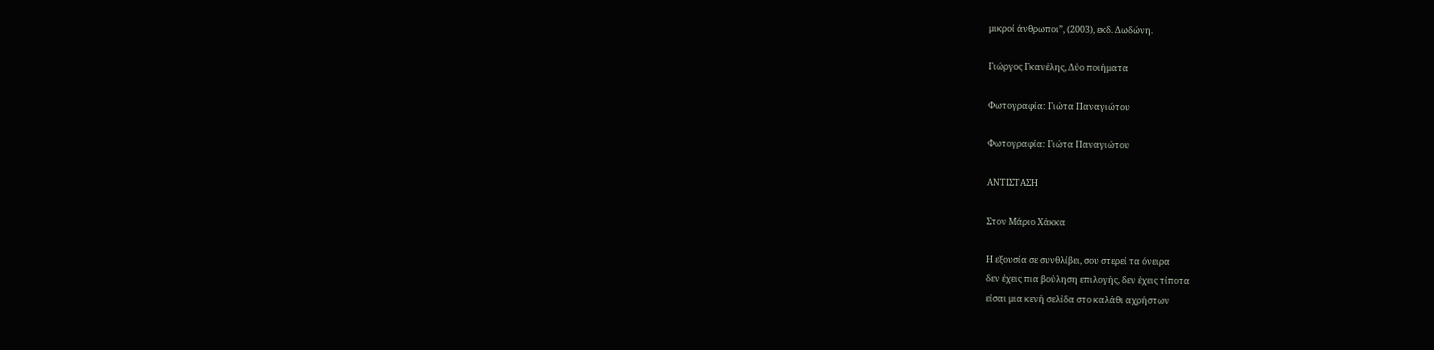μικροί άνθρωποι”, (2003), εκδ. Δωδώνη.

Γιώργος Γκανέλης, Δύο ποιήματα

Φωτογραφία: Γιώτα Παναγιώτου

Φωτογραφία: Γιώτα Παναγιώτου

ΑΝΤΙΣΤΑΣΗ

Στον Μάριο Χάκκα

Η εξουσία σε συνθλίβει, σου στερεί τα όνειρα
δεν έχεις πια βούληση επιλογής, δεν έχεις τίποτα
είσαι μια κενή σελίδα στο καλάθι αχρήστων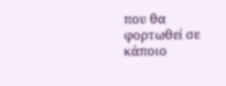που θα φορτωθεί σε κάποιο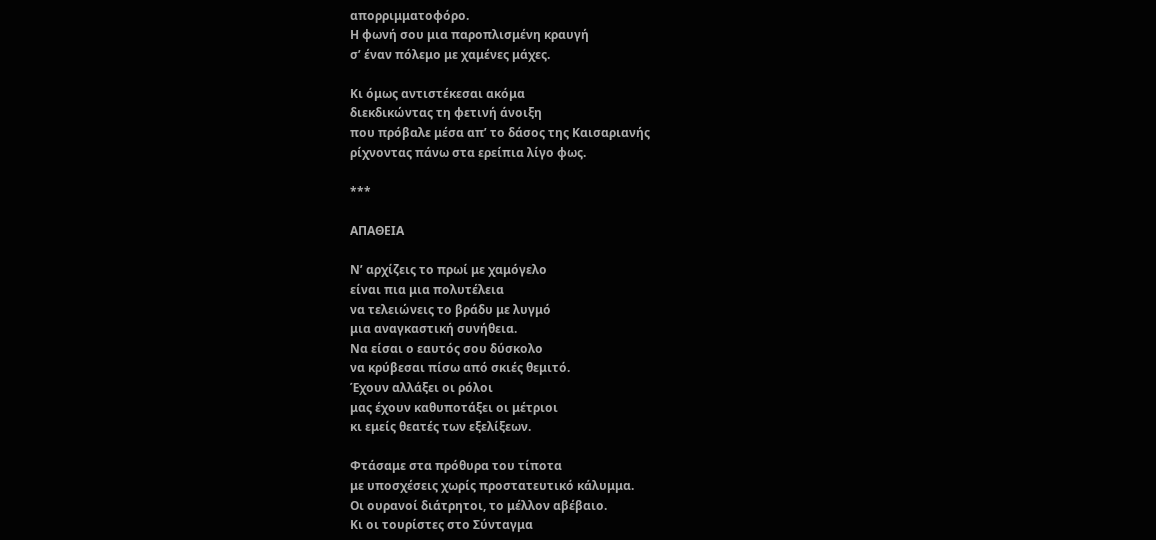απορριμματοφόρο.
Η φωνή σου μια παροπλισμένη κραυγή
σ’ έναν πόλεμο με χαμένες μάχες.

Κι όμως αντιστέκεσαι ακόμα
διεκδικώντας τη φετινή άνοιξη
που πρόβαλε μέσα απ’ το δάσος της Καισαριανής
ρίχνοντας πάνω στα ερείπια λίγο φως.

***

ΑΠΑΘΕΙΑ

Ν’ αρχίζεις το πρωί με χαμόγελο
είναι πια μια πολυτέλεια
να τελειώνεις το βράδυ με λυγμό
μια αναγκαστική συνήθεια.
Να είσαι ο εαυτός σου δύσκολο
να κρύβεσαι πίσω από σκιές θεμιτό.
Έχουν αλλάξει οι ρόλοι
μας έχουν καθυποτάξει οι μέτριοι
κι εμείς θεατές των εξελίξεων.

Φτάσαμε στα πρόθυρα του τίποτα
με υποσχέσεις χωρίς προστατευτικό κάλυμμα.
Οι ουρανοί διάτρητοι, το μέλλον αβέβαιο.
Κι οι τουρίστες στο Σύνταγμα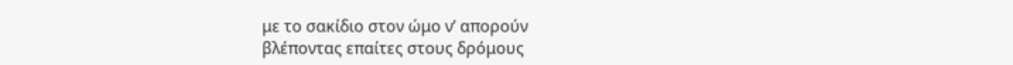με το σακίδιο στον ώμο ν’ απορούν
βλέποντας επαίτες στους δρόμους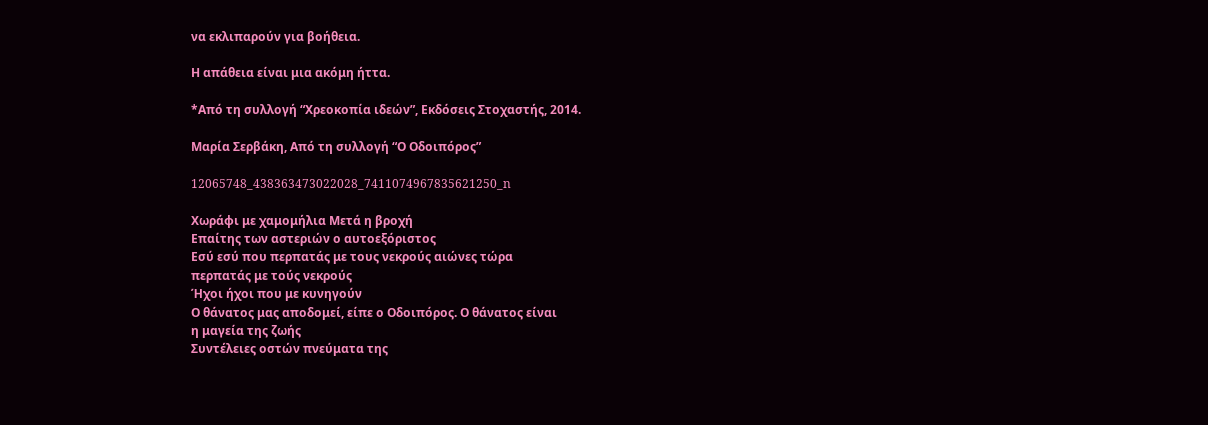να εκλιπαρούν για βοήθεια.

Η απάθεια είναι μια ακόμη ήττα.

*Από τη συλλογή “Χρεοκοπία ιδεών”, Εκδόσεις Στοχαστής, 2014.

Μαρία Σερβάκη, Από τη συλλογή “Ο Οδοιπόρος”

12065748_438363473022028_7411074967835621250_n

Χωράφι με χαμομήλια Μετά η βροχή
Επαίτης των αστεριών ο αυτοεξόριστος
Εσύ εσύ που περπατάς με τους νεκρούς αιώνες τώρα
περπατάς με τούς νεκρούς
Ήχοι ήχοι που με κυνηγούν
Ο θάνατος μας αποδομεί, είπε ο Οδοιπόρος. Ο θάνατος είναι
η μαγεία της ζωής
Συντέλειες οστών πνεύματα της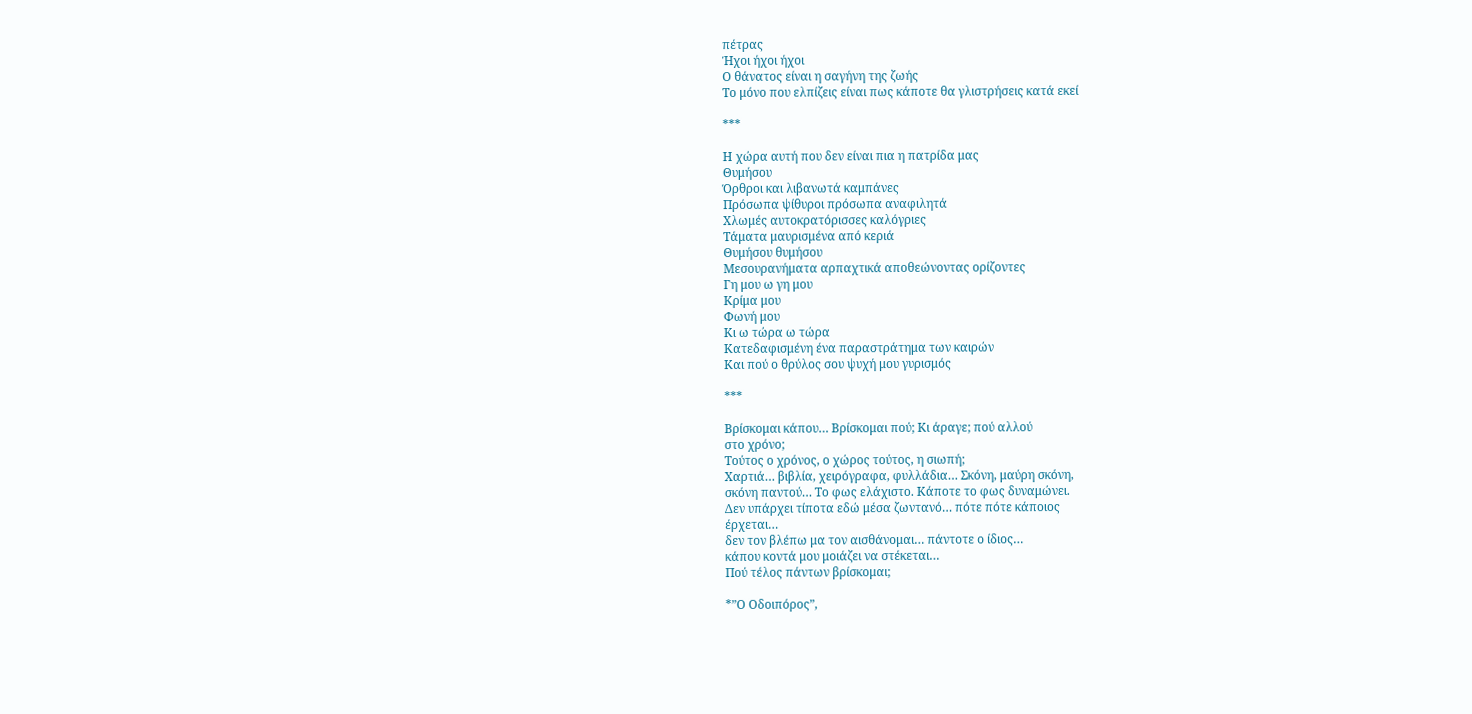πέτρας
Ήχοι ήχοι ήχοι
Ο θάνατος είναι η σαγήνη της ζωής
Το μόνο που ελπίζεις είναι πως κάποτε θα γλιστρήσεις κατά εκεί

***

Η χώρα αυτή που δεν είναι πια η πατρίδα μας
Θυμήσου
Όρθροι και λιβανωτά καμπάνες
Πρόσωπα ψίθυροι πρόσωπα αναφιλητά
Χλωμές αυτοκρατόρισσες καλόγριες
Τάματα μαυρισμένα από κεριά
Θυμήσου θυμήσου
Μεσουρανήματα αρπαχτικά αποθεώνοντας ορίζοντες
Γη μου ω γη μου
Κρίμα μου
Φωνή μου
Κι ω τώρα ω τώρα
Κατεδαφισμένη ένα παραστράτημα των καιρών
Και πού ο θρύλος σου ψυχή μου γυρισμός

***

Βρίσκομαι κάπου… Βρίσκομαι πού; Κι άραγε; πού αλλού
στο χρόνο;
Τούτος ο χρόνος, ο χώρος τούτος, η σιωπή;
Χαρτιά… βιβλία, χειρόγραφα, φυλλάδια… Σκόνη, μαύρη σκόνη,
σκόνη παντού… Το φως ελάχιστο. Κάποτε το φως δυναμώνει.
Δεν υπάρχει τίποτα εδώ μέσα ζωντανό… πότε πότε κάποιος
έρχεται…
δεν τον βλέπω μα τον αισθάνομαι… πάντοτε ο ίδιος…
κάπου κοντά μου μοιάζει να στέκεται…
Πού τέλος πάντων βρίσκομαι;

*”Ο Οδοιπόρος”,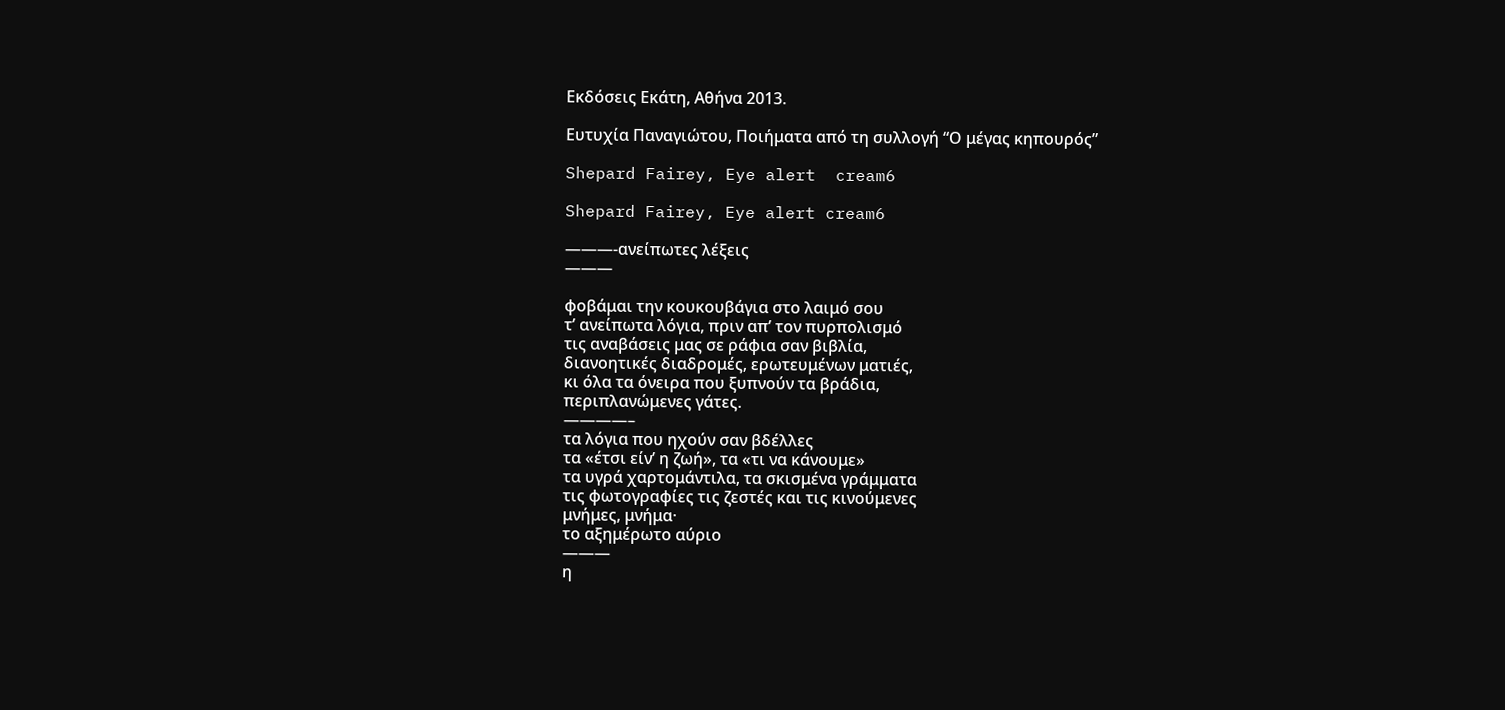Εκδόσεις Εκάτη, Αθήνα 2013.

Ευτυχία Παναγιώτου, Ποιήματα από τη συλλογή “Ο μέγας κηπουρός”

Shepard Fairey, Eye alert  cream6

Shepard Fairey, Eye alert cream6

———-ανείπωτες λέξεις
———

φοβάμαι την κουκουβάγια στο λαιμό σου
τ’ ανείπωτα λόγια, πριν απ’ τον πυρπολισμό
τις αναβάσεις μας σε ράφια σαν βιβλία,
διανοητικές διαδρομές, ερωτευμένων ματιές,
κι όλα τα όνειρα που ξυπνούν τα βράδια,
περιπλανώμενες γάτες.
————–
τα λόγια που ηχούν σαν βδέλλες
τα «έτσι είν’ η ζωή», τα «τι να κάνουμε»
τα υγρά χαρτομάντιλα, τα σκισμένα γράμματα
τις φωτογραφίες τις ζεστές και τις κινούμενες
μνήμες, μνήμα·
το αξημέρωτο αύριο
———
η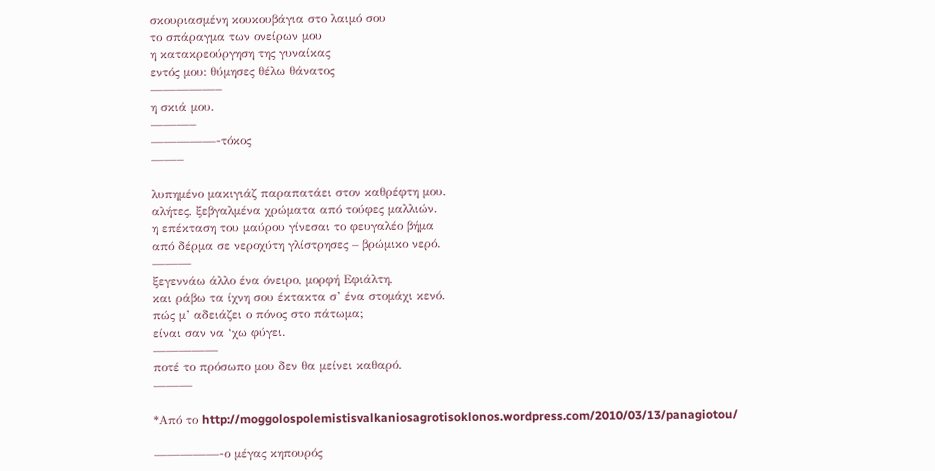σκουριασμένη κουκουβάγια στο λαιμό σου
το σπάραγμα των ονείρων μου
η κατακρεούργηση της γυναίκας
εντός μου: θύμησες θέλω θάνατος
—————–
η σκιά μου.
———–
—————-τόκος
——–

λυπημένο μακιγιάζ παραπατάει στον καθρέφτη μου.
αλήτες, ξεβγαλμένα χρώματα από τούφες μαλλιών.
η επέκταση του μαύρου γίνεσαι το φευγαλέο βήμα
από δέρμα σε νεροχύτη γλίστρησες – βρώμικο νερό.
———
ξεγεννάω άλλο ένα όνειρο, μορφή Εφιάλτη,
και ράβω τα ίχνη σου έκτακτα σ’ ένα στομάχι κενό.
πώς μ’ αδειάζει ο πόνος στο πάτωμα;
είναι σαν να ‘χω φύγει.
—————
ποτέ το πρόσωπο μου δεν θα μείνει καθαρό.
———

*Από το http://moggolospolemistisvalkaniosagrotisoklonos.wordpress.com/2010/03/13/panagiotou/

—————-ο μέγας κηπουρός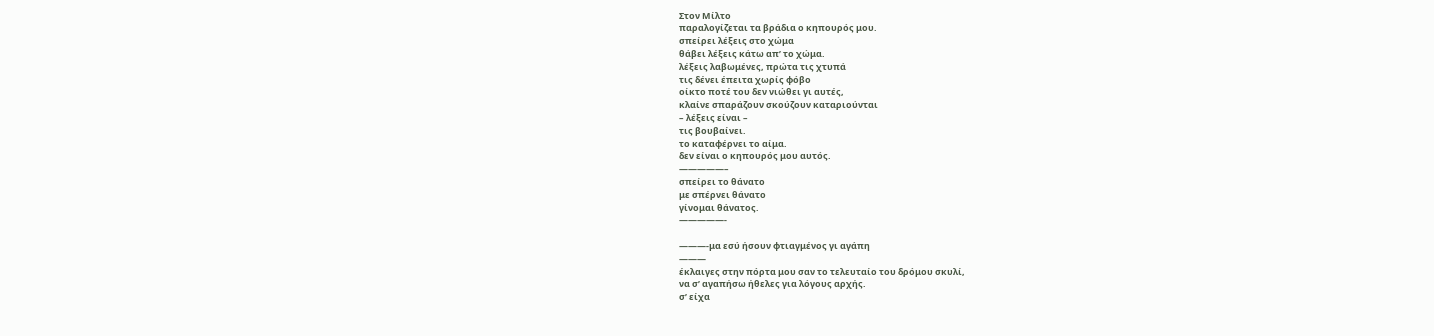Στον Μίλτο
παραλογίζεται τα βράδια ο κηπουρός μου.
σπείρει λέξεις στο χώμα
θάβει λέξεις κάτω απ’ το χώμα.
λέξεις λαβωμένες, πρώτα τις χτυπά
τις δένει έπειτα χωρίς φόβο
οίκτο ποτέ του δεν νιώθει γι αυτές,
κλαίνε σπαράζουν σκούζουν καταριούνται
– λέξεις είναι –
τις βουβαίνει.
το καταφέρνει το αίμα.
δεν είναι ο κηπουρός μου αυτός.
—————–
σπείρει το θάνατο
με σπέρνει θάνατο
γίνομαι θάνατος.
—————-

———-μα εσύ ήσουν φτιαγμένος γι αγάπη
———
έκλαιγες στην πόρτα μου σαν το τελευταίο του δρόμου σκυλί,
να σ’ αγαπήσω ήθελες για λόγους αρχής.
σ’ είχα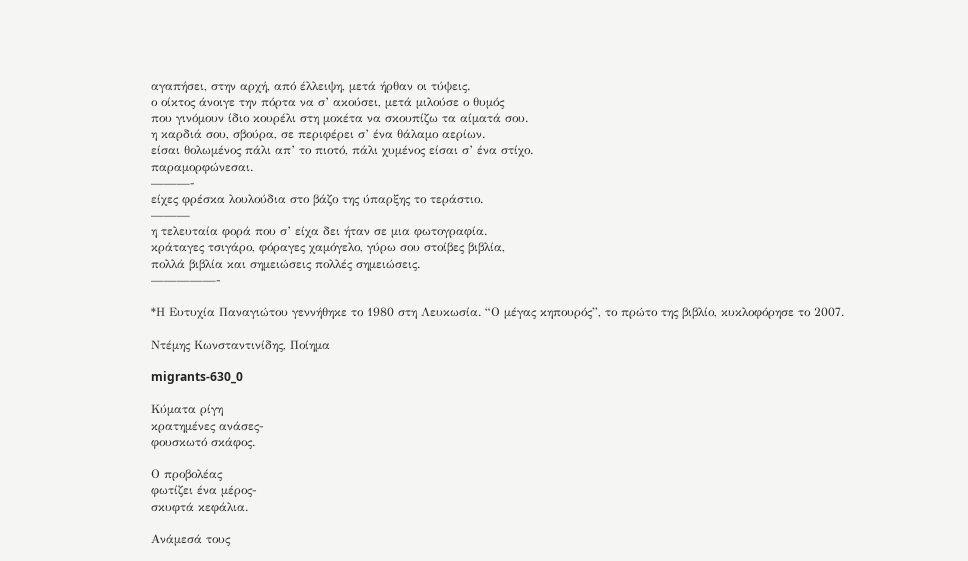αγαπήσει, στην αρχή, από έλλειψη, μετά ήρθαν οι τύψεις.
ο οίκτος άνοιγε την πόρτα να σ’ ακούσει, μετά μιλούσε ο θυμός
που γινόμουν ίδιο κουρέλι στη μοκέτα να σκουπίζω τα αίματά σου.
η καρδιά σου, σβούρα, σε περιφέρει σ’ ένα θάλαμο αερίων.
είσαι θολωμένος πάλι απ’ το πιοτό, πάλι χυμένος είσαι σ’ ένα στίχο.
παραμορφώνεσαι.
———-
είχες φρέσκα λουλούδια στο βάζο της ύπαρξης το τεράστιο.
———
η τελευταία φορά που σ’ είχα δει ήταν σε μια φωτογραφία.
κράταγες τσιγάρο, φόραγες χαμόγελο, γύρω σου στοίβες βιβλία,
πολλά βιβλία και σημειώσεις πολλές σημειώσεις.
—————-

*Η Ευτυχία Παναγιώτου γεννήθηκε το 1980 στη Λευκωσία. “Ο μέγας κηπουρός”, το πρώτο της βιβλίο, κυκλοφόρησε το 2007.

Ντέμης Κωνσταντινίδης, Ποίημα

migrants-630_0

Κύματα ρίγη
κρατημένες ανάσες-
φουσκωτό σκάφος.

Ο προβολέας
φωτίζει ένα μέρος-
σκυφτά κεφάλια.

Ανάμεσά τους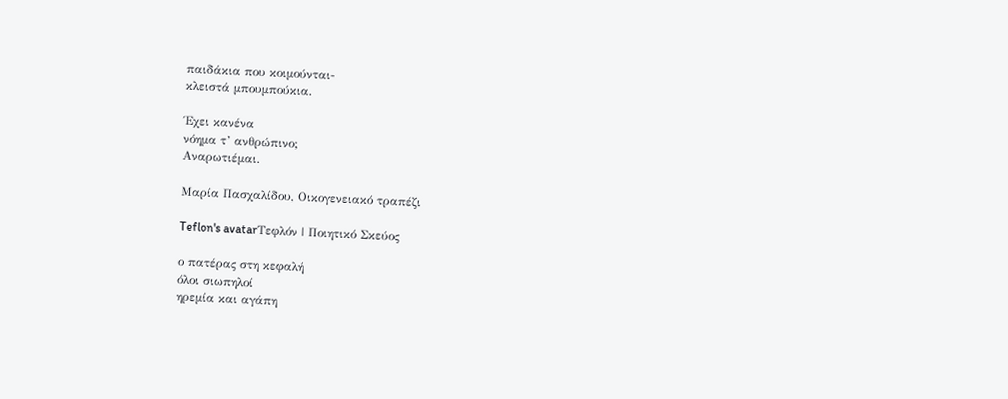παιδάκια που κοιμούνται-
κλειστά μπουμπούκια.

Έχει κανένα
νόημα τ’ ανθρώπινο;
Αναρωτιέμαι.

Μαρία Πασχαλίδου, Οικογενειακό τραπέζι

Teflon's avatarΤεφλόν | Ποιητικό Σκεύος

ο πατέρας στη κεφαλή
όλοι σιωπηλοί
ηρεμία και αγάπη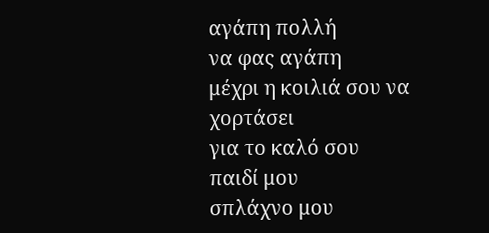αγάπη πολλή
να φας αγάπη
μέχρι η κοιλιά σου να χορτάσει
για το καλό σου
παιδί μου
σπλάχνο μου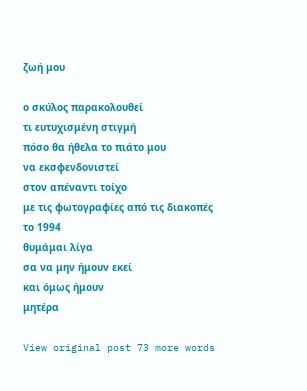ζωή μου

ο σκύλος παρακολουθεί
τι ευτυχισμένη στιγμή
πόσο θα ήθελα το πιάτο μου
να εκσφενδονιστεί
στον απέναντι τοίχο
με τις φωτογραφίες από τις διακοπές
το 1994
θυμάμαι λίγα
σα να μην ήμουν εκεί
και όμως ήμουν
μητέρα

View original post 73 more words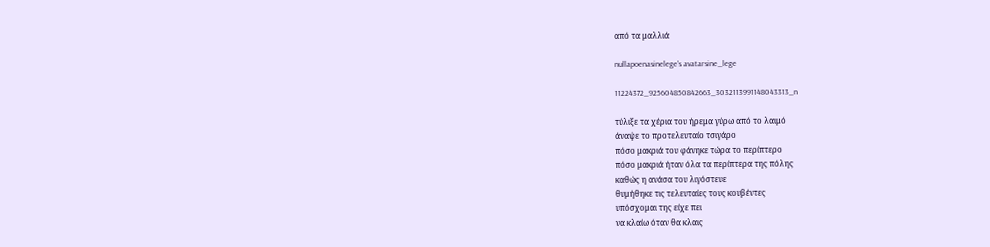από τα μαλλιά

nullapoenasinelege's avatarsine_lege

11224372_925604850842663_3032113991148043313_n

τύλιξε τα χέρια του ήρεμα γύρω από το λαιμό
άναψε το προτελευταίο τσιγάρο
πόσο μακριά του φάνηκε τώρα το περίπτερο
πόσο μακριά ήταν όλα τα περίπτερα της πόλης
καθώς η ανάσα του λιγόστευε
θυμήθηκε τις τελευταίες τους κουβέντες
υπόσχομαι της είχε πει
να κλαίω όταν θα κλαις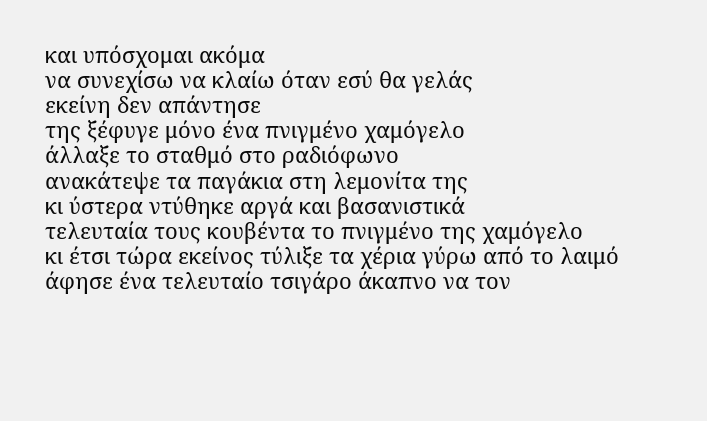και υπόσχομαι ακόμα
να συνεχίσω να κλαίω όταν εσύ θα γελάς
εκείνη δεν απάντησε
της ξέφυγε μόνο ένα πνιγμένο χαμόγελο
άλλαξε το σταθμό στο ραδιόφωνο
ανακάτεψε τα παγάκια στη λεμονίτα της
κι ύστερα ντύθηκε αργά και βασανιστικά
τελευταία τους κουβέντα το πνιγμένο της χαμόγελο
κι έτσι τώρα εκείνος τύλιξε τα χέρια γύρω από το λαιμό
άφησε ένα τελευταίο τσιγάρο άκαπνο να τον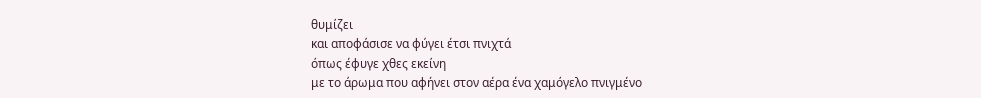θυμίζει
και αποφάσισε να φύγει έτσι πνιχτά
όπως έφυγε χθες εκείνη
με το άρωμα που αφήνει στον αέρα ένα χαμόγελο πνιγμένο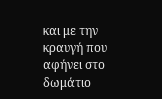και με την κραυγή που αφήνει στο δωμάτιο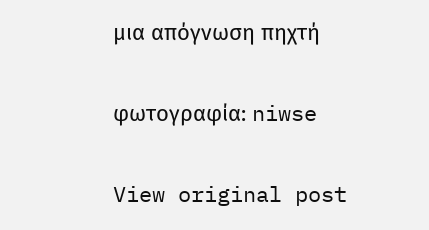μια απόγνωση πηχτή

φωτογραφία: niwse

View original post